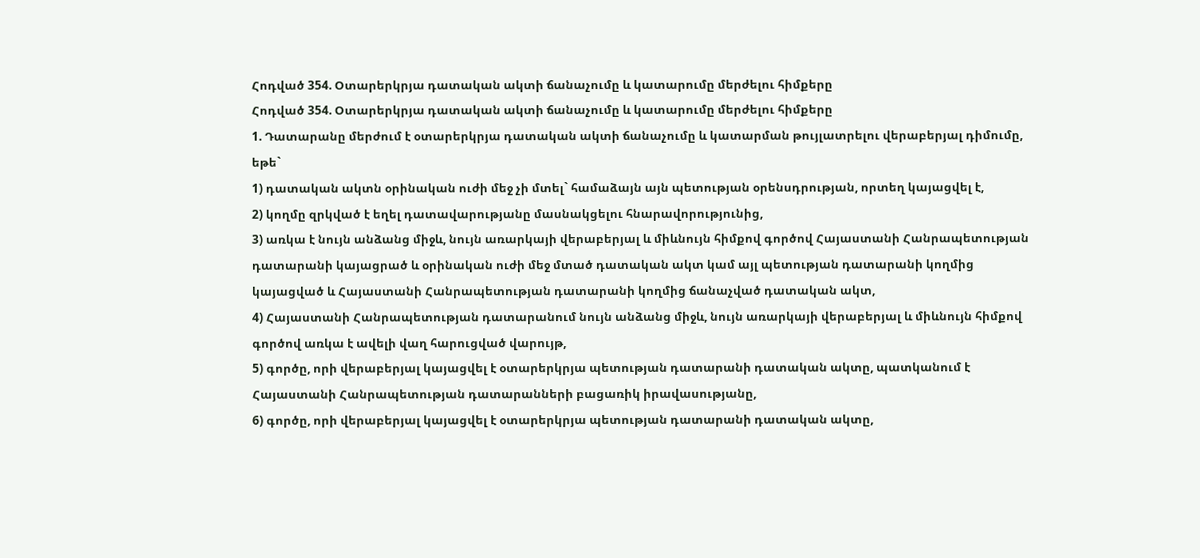Հոդված 354. Օտարերկրյա դատական ակտի ճանաչումը և կատարումը մերժելու հիմքերը
Հոդված 354. Օտարերկրյա դատական ակտի ճանաչումը և կատարումը մերժելու հիմքերը
1. Դատարանը մերժում է օտարերկրյա դատական ակտի ճանաչումը և կատարման թույլատրելու վերաբերյալ դիմումը, եթե`
1) դատական ակտն օրինական ուժի մեջ չի մտել` համաձայն այն պետության օրենսդրության, որտեղ կայացվել է,
2) կողմը զրկված է եղել դատավարությանը մասնակցելու հնարավորությունից,
3) առկա է նույն անձանց միջև, նույն առարկայի վերաբերյալ և միևնույն հիմքով գործով Հայաստանի Հանրապետության դատարանի կայացրած և օրինական ուժի մեջ մտած դատական ակտ կամ այլ պետության դատարանի կողմից կայացված և Հայաստանի Հանրապետության դատարանի կողմից ճանաչված դատական ակտ,
4) Հայաստանի Հանրապետության դատարանում նույն անձանց միջև, նույն առարկայի վերաբերյալ և միևնույն հիմքով գործով առկա է ավելի վաղ հարուցված վարույթ,
5) գործը, որի վերաբերյալ կայացվել է օտարերկրյա պետության դատարանի դատական ակտը, պատկանում է Հայաստանի Հանրապետության դատարանների բացառիկ իրավասությանը,
6) գործը, որի վերաբերյալ կայացվել է օտարերկրյա պետության դատարանի դատական ակտը,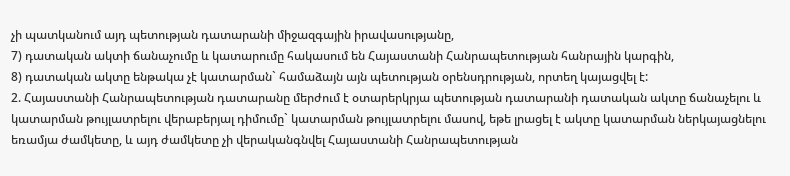չի պատկանում այդ պետության դատարանի միջազգային իրավասությանը,
7) դատական ակտի ճանաչումը և կատարումը հակասում են Հայաստանի Հանրապետության հանրային կարգին,
8) դատական ակտը ենթակա չէ կատարման` համաձայն այն պետության օրենսդրության, որտեղ կայացվել է:
2. Հայաստանի Հանրապետության դատարանը մերժում է օտարերկրյա պետության դատարանի դատական ակտը ճանաչելու և կատարման թույլատրելու վերաբերյալ դիմումը` կատարման թույլատրելու մասով, եթե լրացել է ակտը կատարման ներկայացնելու եռամյա ժամկետը, և այդ ժամկետը չի վերականգնվել Հայաստանի Հանրապետության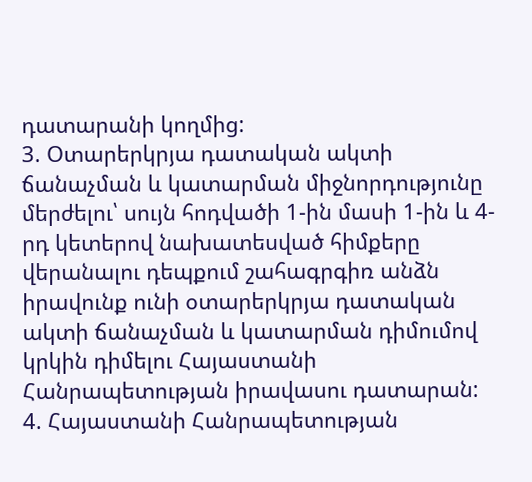դատարանի կողմից:
3. Օտարերկրյա դատական ակտի ճանաչման և կատարման միջնորդությունը մերժելու՝ սույն հոդվածի 1-ին մասի 1-ին և 4-րդ կետերով նախատեսված հիմքերը վերանալու դեպքում շահագրգիռ անձն իրավունք ունի օտարերկրյա դատական ակտի ճանաչման և կատարման դիմումով կրկին դիմելու Հայաստանի Հանրապետության իրավասու դատարան:
4. Հայաստանի Հանրապետության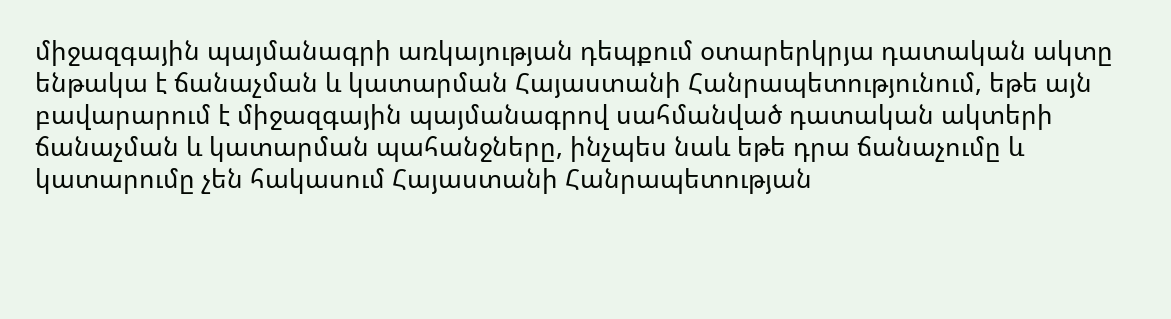միջազգային պայմանագրի առկայության դեպքում օտարերկրյա դատական ակտը ենթակա է ճանաչման և կատարման Հայաստանի Հանրապետությունում, եթե այն բավարարում է միջազգային պայմանագրով սահմանված դատական ակտերի ճանաչման և կատարման պահանջները, ինչպես նաև եթե դրա ճանաչումը և կատարումը չեն հակասում Հայաստանի Հանրապետության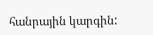հանրային կարգին: